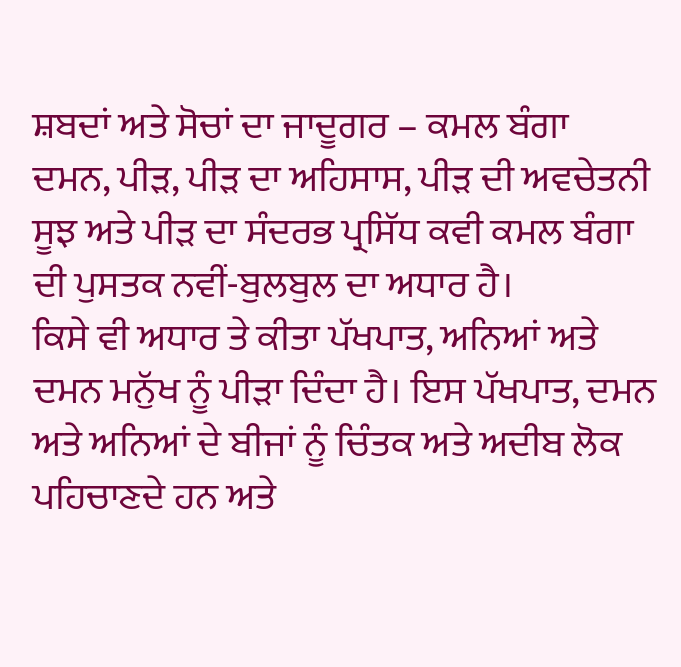ਸ਼ਬਦਾਂ ਅਤੇ ਸੋਚਾਂ ਦਾ ਜਾਦੂਗਰ – ਕਮਲ ਬੰਗਾ
ਦਮਨ, ਪੀੜ, ਪੀੜ ਦਾ ਅਹਿਸਾਸ, ਪੀੜ ਦੀ ਅਵਚੇਤਨੀ ਸੂਝ ਅਤੇ ਪੀੜ ਦਾ ਸੰਦਰਭ ਪ੍ਰਸਿੱਧ ਕਵੀ ਕਮਲ ਬੰਗਾ ਦੀ ਪੁਸਤਕ ਨਵੀਂ-ਬੁਲਬੁਲ ਦਾ ਅਧਾਰ ਹੈ।
ਕਿਸੇ ਵੀ ਅਧਾਰ ਤੇ ਕੀਤਾ ਪੱਖਪਾਤ, ਅਨਿਆਂ ਅਤੇ ਦਮਨ ਮਨੁੱਖ ਨੂੰ ਪੀੜਾ ਦਿੰਦਾ ਹੈ। ਇਸ ਪੱਖਪਾਤ, ਦਮਨ ਅਤੇ ਅਨਿਆਂ ਦੇ ਬੀਜਾਂ ਨੂੰ ਚਿੰਤਕ ਅਤੇ ਅਦੀਬ ਲੋਕ ਪਹਿਚਾਣਦੇ ਹਨ ਅਤੇ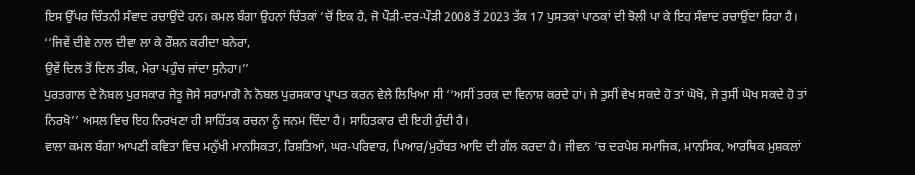ਇਸ ਉੱਪਰ ਚਿੰਤਨੀ ਸੰਵਾਦ ਰਚਾਉਂਦੇ ਹਨ। ਕਮਲ ਬੰਗਾ ਉਹਨਾਂ ਚਿੰਤਕਾਂ ’ਚੋਂ ਇਕ ਹੈ, ਜੋ ਪੌੜੀ-ਦਰ-ਪੌੜੀ 2008 ਤੋਂ 2023 ਤੱਕ 17 ਪੁਸਤਕਾਂ ਪਾਠਕਾਂ ਦੀ ਝੋਲੀ ਪਾ ਕੇ ਇਹ ਸੰਵਾਦ ਰਚਾਉਂਦਾ ਰਿਹਾ ਹੈ।
‘‘ਜਿਵੇਂ ਦੀਵੇ ਨਾਲ ਦੀਵਾ ਲਾ ਕੇ ਰੌਸ਼ਨ ਕਰੀਦਾ ਬਨੇਰਾ,
ਉਵੇਂ ਦਿਲ ਤੋਂ ਦਿਲ ਤੀਕ, ਮੇਰਾ ਪਹੁੰਚ ਜਾਂਦਾ ਸੁਨੇਹਾ।’’
ਪੁਰਤਗਾਲ ਦੇ ਨੋਬਲ ਪੁਰਸਕਾਰ ਜੇਤੂ ਜੋਸੇ ਸਰਾਮਾਗੋ ਨੇ ਨੋਬਲ ਪੁਰਸਕਾਰ ਪ੍ਰਾਪਤ ਕਰਨ ਵੇਲੇ ਲਿਖਿਆ ਸੀ ‘‘ਅਸੀਂ ਤਰਕ ਦਾ ਵਿਨਾਸ਼ ਕਰਦੇ ਹਾਂ। ਜੇ ਤੁਸੀਂ ਵੇਖ ਸਕਦੇ ਹੋ ਤਾਂ ਘੋਖੋ, ਜੇ ਤੁਸੀਂ ਘੋਖ ਸਕਦੇ ਹੋ ਤਾਂ ਨਿਰਖੋ’’ ਅਸਲ ਵਿਚ ਇਹ ਨਿਰਖਣਾ ਹੀ ਸਾਹਿੱਤਕ ਰਚਨਾ ਨੂੰ ਜਨਮ ਦਿੰਦਾ ਹੈ। ਸਾਹਿਤਕਾਰ ਦੀ ਇਹੀ ਹੁੰਦੀ ਹੈ।
ਵਾਲਾ ਕਮਲ ਬੰਗਾ ਆਪਣੀ ਕਵਿਤਾ ਵਿਚ ਮਨੁੱਖੀ ਮਾਨਸਿਕਤਾ, ਰਿਸ਼ਤਿਆਂ, ਘਰ-ਪਰਿਵਾਰ, ਪਿਆਰ/ਮੁਹੱਬਤ ਆਦਿ ਦੀ ਗੱਲ ਕਰਦਾ ਹੈ। ਜੀਵਨ ’ਚ ਦਰਪੇਸ਼ ਸਮਾਜਿਕ, ਮਾਨਸਿਕ, ਆਰਥਿਕ ਮੁਸ਼ਕਲਾਂ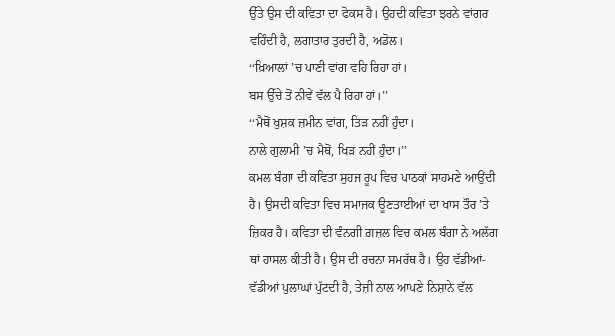ਉੱਤੇ ਉਸ ਦੀ ਕਵਿਤਾ ਦਾ ਫੋਕਸ ਹੈ। ਉਹਦੀ ਕਵਿਤਾ ਝਰਨੇ ਵਾਂਗਰ ਵਹਿੰਦੀ ਹੈ, ਲਗਾਤਾਰ ਤੁਰਦੀ ਹੈ, ਅਡੋਲ।
‘‘ਖ਼ਿਆਲਾਂ ’ਚ ਪਾਣੀ ਵਾਂਗ ਵਹਿ ਰਿਹਾ ਹਾਂ।
ਬਸ ਉੱਚੇ ਤੋਂ ਨੀਵੇਂ ਵੱਲ ਪੈ ਰਿਹਾ ਹਾਂ।’’
‘‘ਮੈਥੋਂ ਖੁਸ਼ਕ ਜ਼ਮੀਨ ਵਾਂਗ, ਤਿੜ ਨਹੀਂ ਹੁੰਦਾ।
ਨਾਲੇ ਗੁਲਾਮੀ ’ਚ ਮੈਥੋਂ, ਖਿੜ ਨਹੀਂ ਹੁੰਦਾ।’’
ਕਮਲ ਬੰਗਾ ਦੀ ਕਵਿਤਾ ਸੁਹਜ ਰੂਪ ਵਿਚ ਪਾਠਕਾਂ ਸਾਹਮਣੇ ਆਉਂਦੀ ਹੈ। ਉਸਦੀ ਕਵਿਤਾ ਵਿਚ ਸਮਾਜਕ ਊਣਤਾਈਆਂ ਦਾ ਖਾਸ ਤੌਰ ’ਤੇ ਜ਼ਿਕਰ ਹੈ। ਕਵਿਤਾ ਦੀ ਵੰਨਗੀ ਗ਼ਜ਼ਲ ਵਿਚ ਕਮਲ ਬੰਗਾ ਨੇ ਅਲੱਗ ਥਾਂ ਹਾਸਲ ਕੀਤੀ ਹੈ। ਉਸ ਦੀ ਰਚਨਾ ਸਮਰੱਥ ਹੈ। ਉਹ ਵੱਡੀਆਂ-ਵੱਡੀਆਂ ਪੁਲਾਘਾਂ ਪੁੱਟਦੀ ਹੈ, ਤੇਜ਼ੀ ਨਾਲ ਆਪਣੇ ਨਿਸ਼ਾਨੇ ਵੱਲ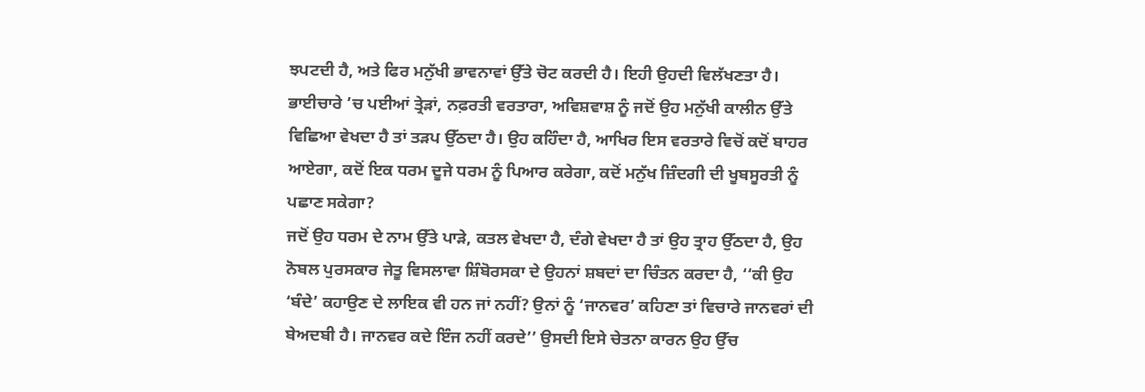ਝਪਟਦੀ ਹੈ, ਅਤੇ ਫਿਰ ਮਨੁੱਖੀ ਭਾਵਨਾਵਾਂ ਉੱਤੇ ਚੋਟ ਕਰਦੀ ਹੈ। ਇਹੀ ਉਹਦੀ ਵਿਲੱਖਣਤਾ ਹੈ।
ਭਾਈਚਾਰੇ ’ਚ ਪਈਆਂ ਤ੍ਰੇੜਾਂ, ਨਫ਼ਰਤੀ ਵਰਤਾਰਾ, ਅਵਿਸ਼ਵਾਸ਼ ਨੂੰ ਜਦੋਂ ਉਹ ਮਨੁੱਖੀ ਕਾਲੀਨ ਉੱਤੇ ਵਿਛਿਆ ਵੇਖਦਾ ਹੈ ਤਾਂ ਤੜਪ ਉੱਠਦਾ ਹੈ। ਉਹ ਕਹਿੰਦਾ ਹੈ, ਆਖਿਰ ਇਸ ਵਰਤਾਰੇ ਵਿਚੋਂ ਕਦੋਂ ਬਾਹਰ ਆਏਗਾ, ਕਦੋਂ ਇਕ ਧਰਮ ਦੂਜੇ ਧਰਮ ਨੂੰ ਪਿਆਰ ਕਰੇਗਾ, ਕਦੋਂ ਮਨੁੱਖ ਜ਼ਿੰਦਗੀ ਦੀ ਖੂਬਸੂਰਤੀ ਨੂੰ ਪਛਾਣ ਸਕੇਗਾ?
ਜਦੋਂ ਉਹ ਧਰਮ ਦੇ ਨਾਮ ਉੱਤੇ ਪਾੜੇ, ਕਤਲ ਵੇਖਦਾ ਹੈ, ਦੰਗੇ ਵੇਖਦਾ ਹੈ ਤਾਂ ਉਹ ਤ੍ਰਾਹ ਉੱਠਦਾ ਹੈ, ਉਹ ਨੋਬਲ ਪੁਰਸਕਾਰ ਜੇਤੂ ਵਿਸਲਾਵਾ ਸ਼ਿੰਬੋਰਸਕਾ ਦੇ ਉਹਨਾਂ ਸ਼ਬਦਾਂ ਦਾ ਚਿੰਤਨ ਕਰਦਾ ਹੈ, ‘‘ਕੀ ਉਹ ‘ਬੰਦੇ’ ਕਹਾਉਣ ਦੇ ਲਾਇਕ ਵੀ ਹਨ ਜਾਂ ਨਹੀਂ? ਉਨਾਂ ਨੂੰ ‘ਜਾਨਵਰ’ ਕਹਿਣਾ ਤਾਂ ਵਿਚਾਰੇ ਜਾਨਵਰਾਂ ਦੀ ਬੇਅਦਬੀ ਹੈ। ਜਾਨਵਰ ਕਦੇ ਇੰਜ ਨਹੀਂ ਕਰਦੇ’’ ਉਸਦੀ ਇਸੇ ਚੇਤਨਾ ਕਾਰਨ ਉਹ ਉੱਚ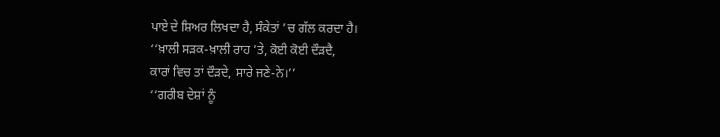ਪਾਏ ਦੇ ਸ਼ਿਅਰ ਲਿਖਦਾ ਹੈ, ਸੰਕੇਤਾਂ ’ਚ ਗੱਲ ਕਰਦਾ ਹੈ।
‘‘ਖ਼ਾਲੀ ਸੜਕ-ਖ਼ਾਲੀ ਰਾਹ ’ਤੇ, ਕੋਈ ਕੋਈ ਦੌੜਦੈ,
ਕਾਰਾਂ ਵਿਚ ਤਾਂ ਦੌੜਦੇ, ਸਾਰੇ ਜਣੇ-ਨੇ।’’
‘‘ਗਰੀਬ ਦੇਸ਼ਾਂ ਨੂੰ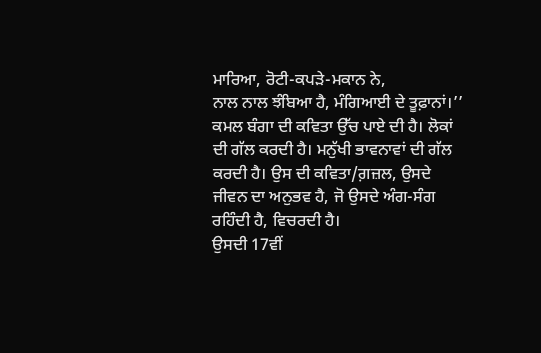ਮਾਰਿਆ, ਰੋਟੀ-ਕਪੜੇ-ਮਕਾਨ ਨੇ,
ਨਾਲ ਨਾਲ ਝੰਬਿਆ ਹੈ, ਮੰਗਿਆਈ ਦੇ ਤੂਫ਼ਾਨਾਂ।’’
ਕਮਲ ਬੰਗਾ ਦੀ ਕਵਿਤਾ ਉੱਚ ਪਾਏ ਦੀ ਹੈ। ਲੋਕਾਂ ਦੀ ਗੱਲ ਕਰਦੀ ਹੈ। ਮਨੁੱਖੀ ਭਾਵਨਾਵਾਂ ਦੀ ਗੱਲ ਕਰਦੀ ਹੈ। ਉਸ ਦੀ ਕਵਿਤਾ/ਗ਼ਜ਼ਲ, ਉਸਦੇ ਜੀਵਨ ਦਾ ਅਨੁਭਵ ਹੈ, ਜੋ ਉਸਦੇ ਅੰਗ-ਸੰਗ ਰਹਿੰਦੀ ਹੈ, ਵਿਚਰਦੀ ਹੈ।
ਉਸਦੀ 17ਵੀਂ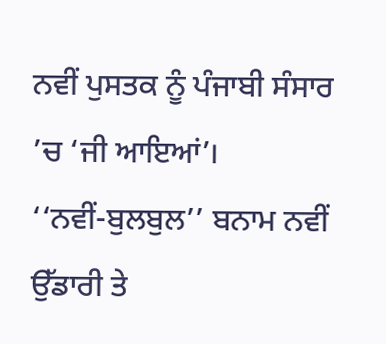ਨਵੀਂ ਪੁਸਤਕ ਨੂੰ ਪੰਜਾਬੀ ਸੰਸਾਰ ’ਚ ‘ਜੀ ਆਇਆਂ’।
‘‘ਨਵੀਂ-ਬੁਲਬੁਲ’’ ਬਨਾਮ ਨਵੀਂ ਉੱਡਾਰੀ ਤੇ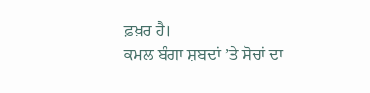ਫ਼ਖ਼ਰ ਹੈ।
ਕਮਲ ਬੰਗਾ ਸ਼ਬਦਾਂ ’ਤੇ ਸੋਚਾਂ ਦਾ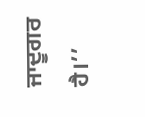ਜਾਦੂਗਰ ਹੈ।’’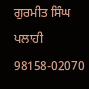ਗੁਰਮੀਤ ਸਿੰਘ ਪਲਾਹੀ
98158-02070